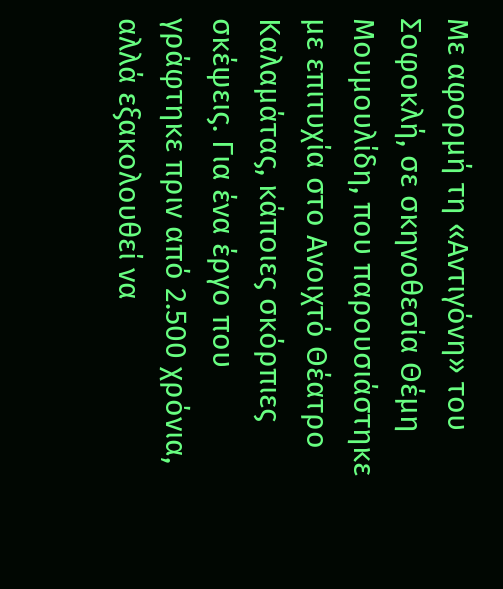Με αφορμή τη «Αντιγόνη» του Σοφοκλή, σε σκηνοθεσία Θέμη Μουμουλίδη, που παρουσιάστηκε με επιτυχία στο Ανοιχτό Θέατρο Καλαμάτας, κάποιες σκόρπιες σκέψεις. Για ένα έργο που γράφτηκε πριν από 2.500 χρόνια, αλλά εξακολουθεί να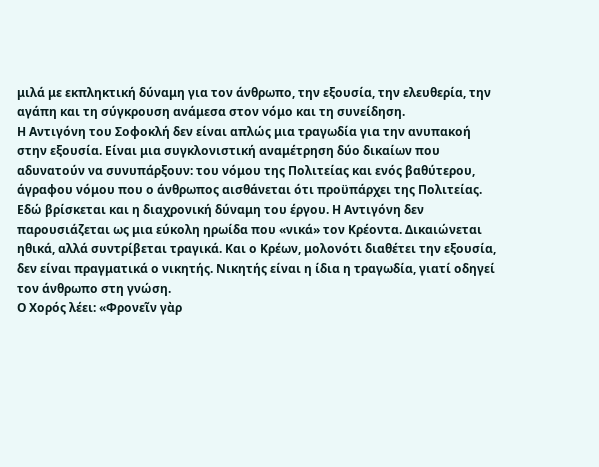μιλά με εκπληκτική δύναμη για τον άνθρωπο, την εξουσία, την ελευθερία, την αγάπη και τη σύγκρουση ανάμεσα στον νόμο και τη συνείδηση.
Η Αντιγόνη του Σοφοκλή δεν είναι απλώς μια τραγωδία για την ανυπακοή στην εξουσία. Είναι μια συγκλονιστική αναμέτρηση δύο δικαίων που αδυνατούν να συνυπάρξουν: του νόμου της Πολιτείας και ενός βαθύτερου, άγραφου νόμου που ο άνθρωπος αισθάνεται ότι προϋπάρχει της Πολιτείας.
Εδώ βρίσκεται και η διαχρονική δύναμη του έργου. Η Αντιγόνη δεν παρουσιάζεται ως μια εύκολη ηρωίδα που «νικά» τον Κρέοντα. Δικαιώνεται ηθικά, αλλά συντρίβεται τραγικά. Και ο Κρέων, μολονότι διαθέτει την εξουσία, δεν είναι πραγματικά ο νικητής. Νικητής είναι η ίδια η τραγωδία, γιατί οδηγεί τον άνθρωπο στη γνώση.
Ο Χορός λέει: «Φρονεῖν γὰρ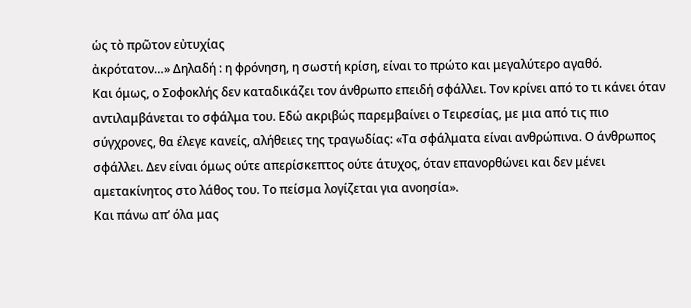ὡς τὸ πρῶτον εὐτυχίας
ἀκρότατον…» Δηλαδή : η φρόνηση, η σωστή κρίση, είναι το πρώτο και μεγαλύτερο αγαθό.
Και όμως, ο Σοφοκλής δεν καταδικάζει τον άνθρωπο επειδή σφάλλει. Τον κρίνει από το τι κάνει όταν αντιλαμβάνεται το σφάλμα του. Εδώ ακριβώς παρεμβαίνει ο Τειρεσίας, με μια από τις πιο σύγχρονες, θα έλεγε κανείς, αλήθειες της τραγωδίας: «Τα σφάλματα είναι ανθρώπινα. Ο άνθρωπος σφάλλει. Δεν είναι όμως ούτε απερίσκεπτος ούτε άτυχος, όταν επανορθώνει και δεν μένει αμετακίνητος στο λάθος του. Το πείσμα λογίζεται για ανοησία».
Και πάνω απ’ όλα μας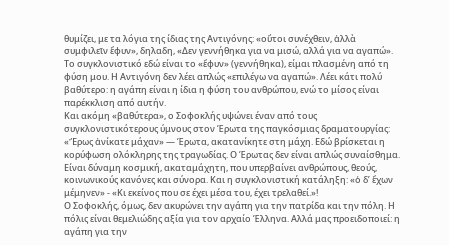θυμίζει, με τα λόγια της ίδιας της Αντιγόνης: «οὔτοι συνέχθειν, ἀλλὰ συμφιλεῖν ἔφυν», δηλαδη, «Δεν γεννήθηκα για να μισώ, αλλά για να αγαπώ».
Το συγκλονιστικό εδώ είναι το «ἔφυν» (γεννήθηκα), είμαι πλασμένη από τη φύση μου. Η Αντιγόνη δεν λέει απλώς «επιλέγω να αγαπώ». Λέει κάτι πολύ βαθύτερο: η αγάπη είναι η ίδια η φύση του ανθρώπου, ενώ το μίσος είναι παρέκκλιση από αυτήν.
Και ακόμη «βαθύτερα», ο Σοφοκλής υψώνει έναν από τους συγκλονιστικότερους ύμνους στον Έρωτα της παγκόσμιας δραματουργίας: «Ἔρως ἀνίκατε μάχαν» — Έρωτα, ακατανίκητε στη μάχη. Εδώ βρίσκεται η κορύφωση ολόκληρης της τραγωδίας. Ο Έρωτας δεν είναι απλώς συναίσθημα. Είναι δύναμη κοσμική, ακαταμάχητη, που υπερβαίνει ανθρώπους, θεούς, κοινωνικούς κανόνες και σύνορα. Και η συγκλονιστική κατάληξη: «ὁ δ’ ἔχων μέμηνεν» - «Κι εκείνος που σε έχει μέσα του, έχει τρελαθεί.»!
Ο Σοφοκλής, όμως, δεν ακυρώνει την αγάπη για την πατρίδα και την πόλη. Η πόλις είναι θεμελιώδης αξία για τον αρχαίο Έλληνα. Αλλά μας προειδοποιεί: η αγάπη για την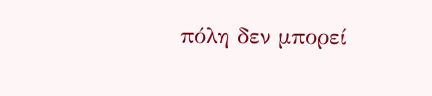πόλη δεν μπορεί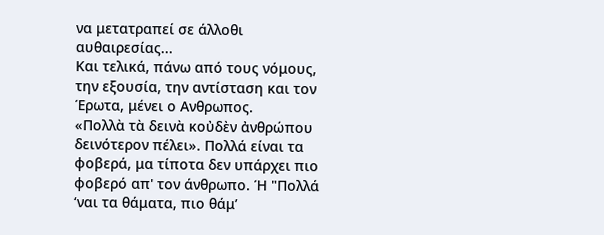να μετατραπεί σε άλλοθι αυθαιρεσίας...
Και τελικά, πάνω από τους νόμους, την εξουσία, την αντίσταση και τον Έρωτα, μένει ο Ανθρωπος.
«Πολλὰ τὰ δεινὰ κοὐδὲν ἀνθρώπου δεινότερον πέλει». Πολλά είναι τα φοβερά, μα τίποτα δεν υπάρχει πιο φοβερό απ' τον άνθρωπο. Ή "Πολλά ‘ναι τα θάματα, πιο θάμ’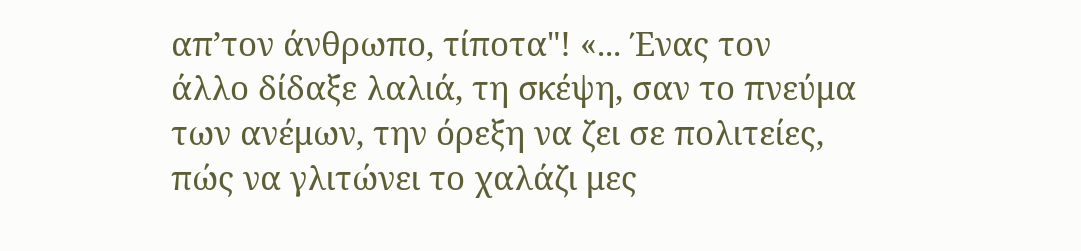απ’τον άνθρωπο, τίποτα"! «... Ένας τον άλλο δίδαξε λαλιά, τη σκέψη, σαν το πνεύμα των ανέμων, την όρεξη να ζει σε πολιτείες, πώς να γλιτώνει το χαλάζι μες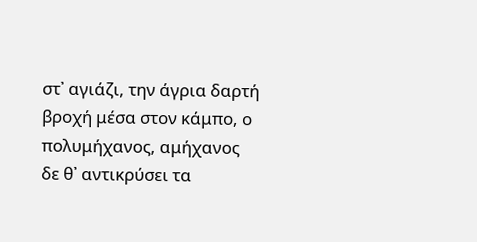στ᾽ αγιάζι, την άγρια δαρτή βροχή μέσα στον κάμπο, ο πολυμήχανος, αμήχανος δε θ᾽ αντικρύσει τα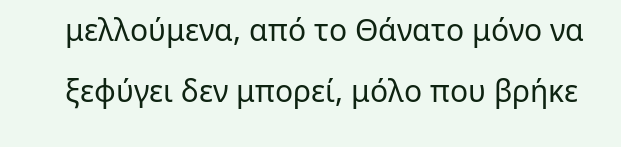μελλούμενα, από το Θάνατο μόνο να ξεφύγει δεν μπορεί, μόλο που βρήκε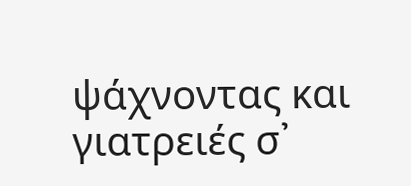ψάχνοντας και γιατρειές σ᾽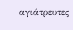αγιάτρευτες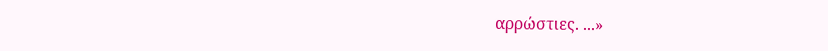αρρώστιες. ...»